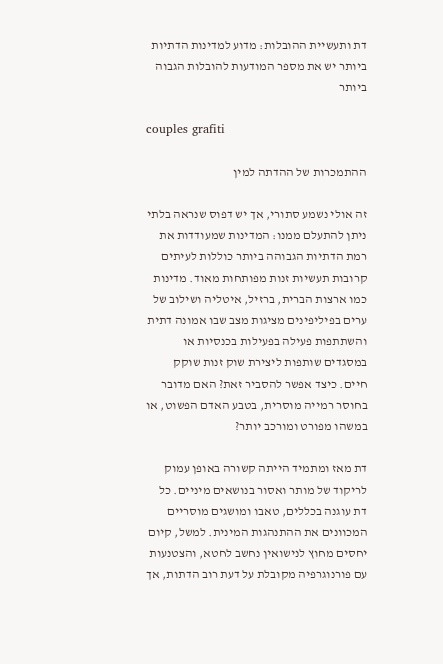דת ותעשיית ההובלות: מדוע למדינות הדתיות ביותר יש את מספר המודעות להובלות הגבוה ביותר

couples grafiti

ההתמכרות של ההדתה למין

זה אולי נשמע סתורי, אך יש דפוס שנראה בלתי ניתן להתעלם ממנו: המדינות שמעודדות את רמת הדתיות הגבוהה ביותר כוללות לעיתים קרובות תעשיות זנות מפותחות מאוד. מדינות כמו ארצות הברית, ברזיל, איטליה ושילוב של ערים בפיליפינים מציגות מצב שבו אמונה דתית והשתתפות פעילה בפעילות בכנסיות או במסגדים שותפות ליצירת שוק זנות שוקק חיים. כיצד אפשר להסביר זאת? האם מדובר בחוסר רמייה מוסרית, בטבע האדם הפשוט, או במשהו מפורט ומורכב יותר?

דת מאז ומתמיד הייתה קשורה באופן עמוק לריקוד של מותר ואסור בנושאים מיניים. כל דת עוגנה בכללים, טאבו ומושגים מוסריים המכוונים את ההתנהגות המינית. למשל, קיום יחסים מחוץ לנישואין נחשב לחטא, והצטנעות עם פורנוגרפיה מקובלת על דעת רוב הדתות, אך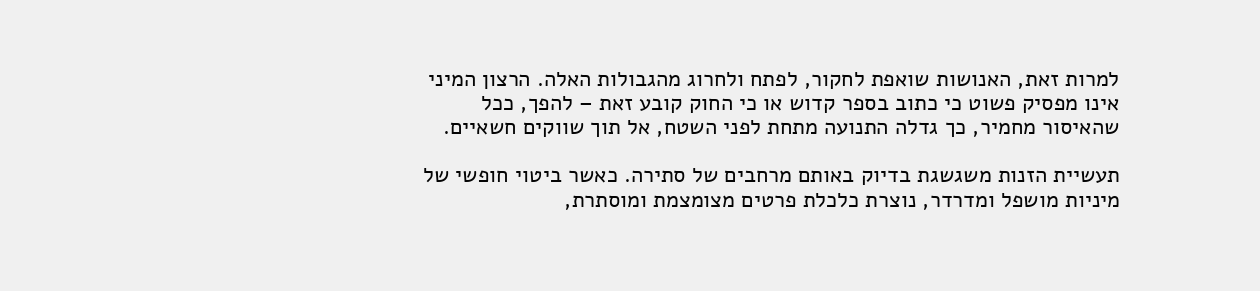למרות זאת, האנושות שואפת לחקור, לפתח ולחרוג מהגבולות האלה. הרצון המיני אינו מפסיק פשוט כי כתוב בספר קדוש או כי החוק קובע זאת – להפך, ככל שהאיסור מחמיר, כך גדלה התנועה מתחת לפני השטח, אל תוך שווקים חשאיים.

תעשיית הזנות משגשגת בדיוק באותם מרחבים של סתירה. כאשר ביטוי חופשי של מיניות מושפל ומדרדר, נוצרת כלכלת פרטים מצומצמת ומוסתרת,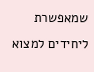שמאפשרת ליחידים למצוא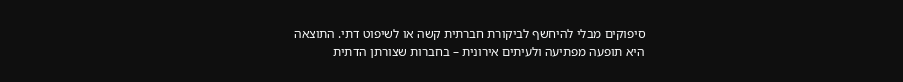סיפוקים מבלי להיחשף לביקורת חברתית קשה או לשיפוט דתי. התוצאה היא תופעה מפתיעה ולעיתים אירונית – בחברות שצורתן הדתית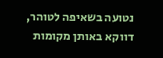נטועה בשאיפה לטוהר, דווקא באותן מקומות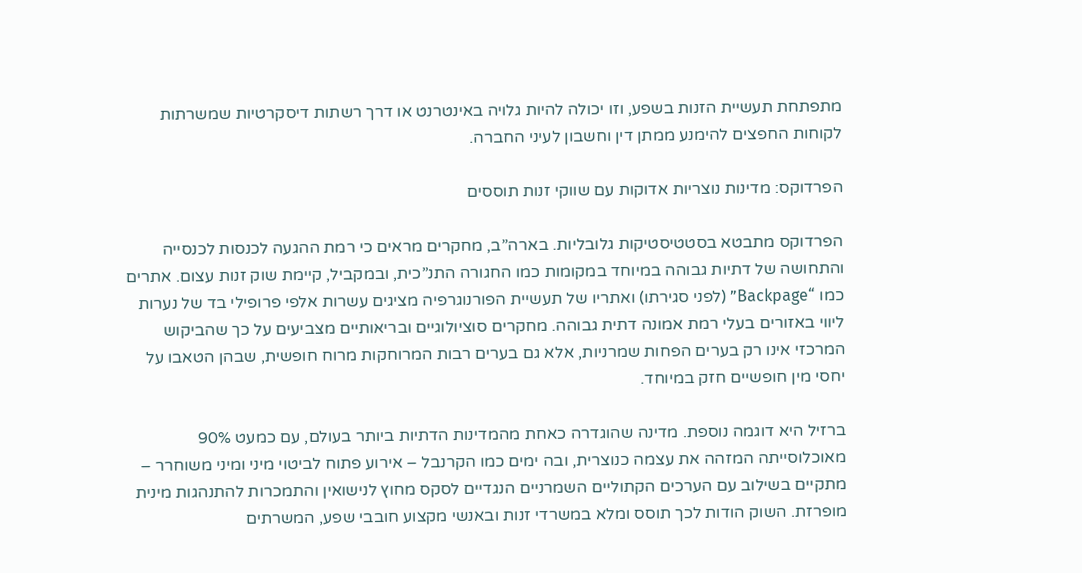מתפתחת תעשיית הזנות בשפע, וזו יכולה להיות גלויה באינטרנט או דרך רשתות דיסקרטיות שמשרתות לקוחות החפצים להימנע ממתן דין וחשבון לעיני החברה.

הפרדוקס: מדינות נוצריות אדוקות עם שווקי זנות תוססים

הפרדוקס מתבטא בסטטיסטיקות גלובליות. בארה”ב, מחקרים מראים כי רמת ההגעה לכנסות לכנסייה והתחושה של דתיות גבוהה במיוחד במקומות כמו החגורה התנ”כית, ובמקביל, קיימת שוק זנות עצום. אתרים כמו “Backpage” (לפני סגירתו) ואתריו של תעשיית הפורנוגרפיה מציגים עשרות אלפי פרופילי בד של נערות ליווי באזורים בעלי רמת אמונה דתית גבוהה. מחקרים סוציולוגיים ובריאותיים מצביעים על כך שהביקוש המרכזי אינו רק בערים הפחות שמרניות, אלא גם בערים רבות המרוחקות מרוח חופשית, שבהן הטאבו על יחסי מין חופשיים חזק במיוחד.

ברזיל היא דוגמה נוספת. מדינה שהוגדרה כאחת מהמדינות הדתיות ביותר בעולם, עם כמעט 90% מאוכלוסייתה המזהה את עצמה כנוצרית, ובה ימים כמו הקרנבל – אירוע פתוח לביטוי מיני ומיני משוחרר – מתקיים בשילוב עם הערכים הקתוליים השמרניים הנגדיים לסקס מחוץ לנישואין והתמכרות להתנהגות מינית מופרזת. השוק הודות לכך תוסס ומלא במשרדי זנות ובאנשי מקצוע חובבי שפע, המשרתים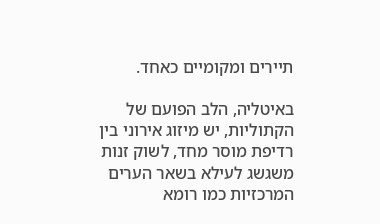תיירים ומקומיים כאחד.

באיטליה, הלב הפועם של הקתוליות, יש מיזוג אירוני בין רדיפת מוסר מחד, לשוק זנות משגשג לעילא בשאר הערים המרכזיות כמו רומא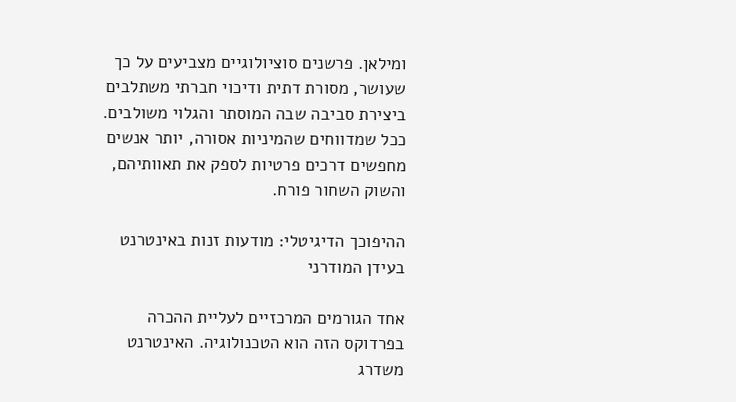ומילאן. פרשנים סוציולוגיים מצביעים על כך שעושר, מסורת דתית ודיכוי חברתי משתלבים ביצירת סביבה שבה המוסתר והגלוי משולבים. ככל שמדווחים שהמיניות אסורה, יותר אנשים מחפשים דרכים פרטיות לספק את תאוותיהם, והשוק השחור פורח.

ההיפוכך הדיגיטלי: מודעות זנות באינטרנט בעידן המודרני

אחד הגורמים המרכזיים לעליית ההכרה בפרדוקס הזה הוא הטכנולוגיה. האינטרנט משדרג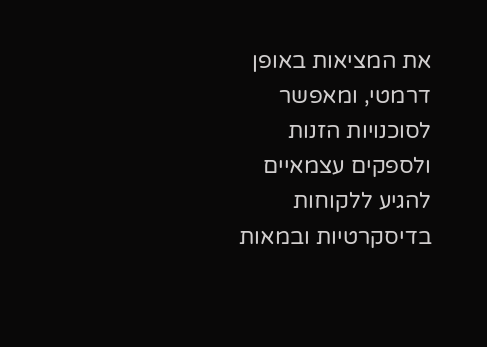את המציאות באופן דרמטי, ומאפשר לסוכנויות הזנות ולספקים עצמאיים להגיע ללקוחות בדיסקרטיות ובמאות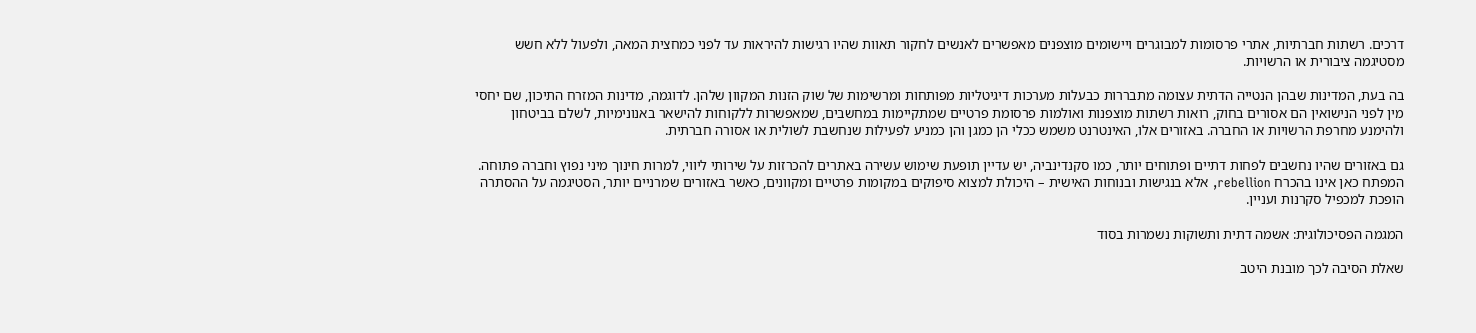דרכים. רשתות חברתיות, אתרי פרסומות למבוגרים ויישומים מוצפנים מאפשרים לאנשים לחקור תאוות שהיו רגישות להיראות עד לפני כמחצית המאה, ולפעול ללא חשש מסטיגמה ציבורית או הרשויות.

בה בעת, המדינות שבהן הנטייה הדתית עצומה מתבררות כבעלות מערכות דיגיטליות מפותחות ומרשימות של שוק הזנות המקוון שלהן. לדוגמה, מדינות המזרח התיכון, שם יחסי מין לפני הנישואין הם אסורים בחוק, רואות רשתות מוצפנות ואולמות פרסומת פרטיים שמתקיימות במחשבים, שמאפשרות ללקוחות להישאר באנונימיות, לשלם בביטחון ולהימנע מחרפת הרשויות או החברה. באזורים אלו, האינטרנט משמש ככלי הן כמגן והן כמניע לפעילות שנחשבת לשולית או אסורה חברתית.

גם באזורים שהיו נחשבים לפחות דתיים ופתוחים יותר, כמו סקנדינביה, יש עדיין תופעת שימוש עשירה באתרים להכרזות על שירותי ליווי, למרות חינוך מיני נפוץ וחברה פתוחה. המפתח כאן אינו בהכרח rebellion, אלא בנגישות ובנוחות האישית – היכולת למצוא סיפוקים במקומות פרטיים ומקוונים, כאשר באזורים שמרניים יותר, הסטיגמה על ההסתרה הופכת למכפיל סקרנות ועניין.

המגמה הפסיכולוגית: אשמה דתית ותשוקות נשמרות בסוד

שאלת הסיבה לכך מובנת היטב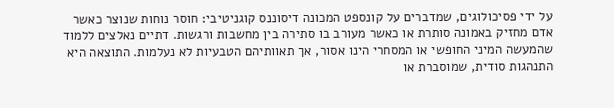על ידי פסיכולוגים, שמדברים על קונספט המכונה דיסוננס קוגניטיבי: חוסר נוחות שנוצר כאשר אדם מחזיק באמונה סותרת או כאשר מעורב בו סתירה בין מחשבות ורגשות. דתיים נאלצים ללמוד שהמעשה המיני החופשי או המסחרי הינו אסור, אך תאוותיהם הטבעיות לא נעלמות. התוצאה היא התנהגות סודית, שמוסברת או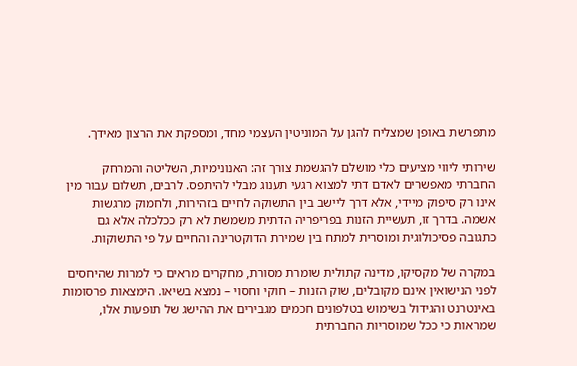מתפרשת באופן שמצליח להגן על המוניטין העצמי מחד, ומספקת את הרצון מאידך.

שירותי ליווי מציעים כלי מושלם להגשמת צורך זה: האנונימיות, השליטה והמרחק החברתי מאפשרים לאדם דתי למצוא רגעי תענוג מבלי להיתפס. לרבים, תשלום עבור מין אינו רק סיפוק מיידי, אלא דרך ליישב בין התשוקה לחיים בזהירות, ולחמוק מרגשות אשמה. בדרך זו, תעשיית הזנות בפריפריה הדתית משמשת לא רק ככלכלה אלא גם כתגובה פסיכולוגית ומוסרית למתח בין שמירת הדוקטרינה והחיים על פי התשוקות.

במקרה של מקסיקו, מדינה קתולית שומרת מסורת, מחקרים מראים כי למרות שהיחסים לפני הנישואין אינם מקובלים, שוק הזנות – חוקי וחסוי – נמצא בשיאו. הימצאות פרסומות באינטרנט והגידול בשימוש בטלפונים חכמים מגבירים את ההישג של תופעות אלו, שמראות כי ככל שמוסריות החברתית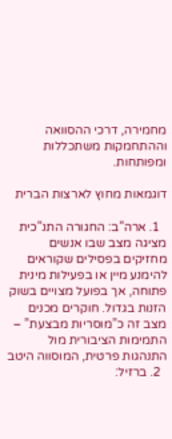מחמירה, דרכי ההסוואה וההתחמקות משתכללות ומפותחות.

דוגמאות מחוץ לארצות הברית

  1. ארה”ב: החגורה התנ”כית מציגה מצב שבו אנשים מחזיקים בפסילים שקוראים להימנע מיין או בפעילות מינית פתוחה, אך בפועל מצויים בשוק הזנות בגדול. חוקרים מכנים מצב זה כ”מוסריות מבצעת” – התמימות הציבורית מול התנהגות פרטית, המוסווה היטב
  2. ברזיל: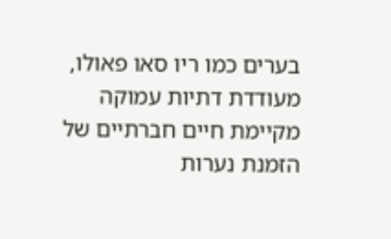בערים כמו ריו סאו פאולו, מעודדת דתיות עמוקה מקיימת חיים חברתיים של הזמנת נערות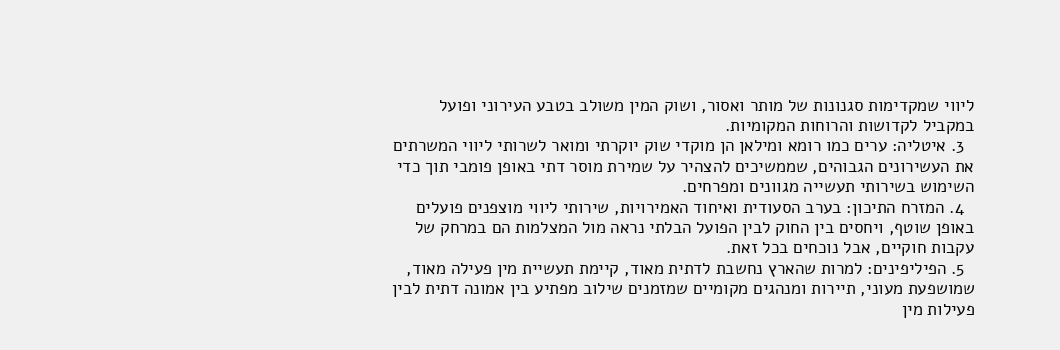ליווי שמקדימות סגנונות של מותר ואסור, ושוק המין משולב בטבע העירוני ופועל במקביל לקדושות והרוחות המקומיות.
  3. איטליה: ערים כמו רומא ומילאן הן מוקדי שוק יוקרתי ומואר לשרותי ליווי המשרתים את העשירונים הגבוהים, שממשיכים להצהיר על שמירת מוסר דתי באופן פומבי תוך כדי השימוש בשירותי תעשייה מגוונים ומפרחים.
  4. המזרח התיכון: בערב הסעודית ואיחוד האמירויות, שירותי ליווי מוצפנים פועלים באופן שוטף, ויחסים בין החוק לבין הפועל הבלתי נראה מול המצלמות הם במרחק של עקבות חוקיים, אבל נוכחים בכל זאת.
  5. הפיליפינים: למרות שהארץ נחשבת לדתית מאוד, קיימת תעשיית מין פעילה מאוד, שמושפעת מעוני, תיירות ומנהגים מקומיים שמזמנים שילוב מפתיע בין אמונה דתית לבין פעילות מין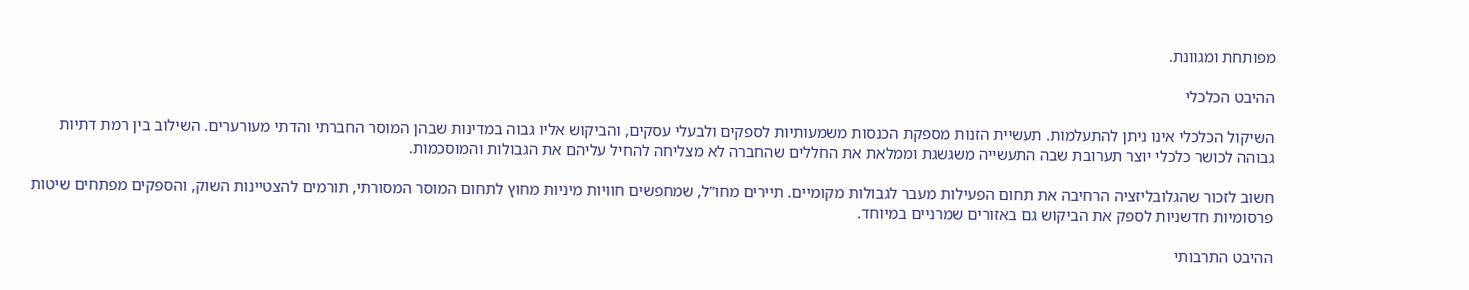מפותחת ומגוונת.

ההיבט הכלכלי

השיקול הכלכלי אינו ניתן להתעלמות. תעשיית הזנות מספקת הכנסות משמעותיות לספקים ולבעלי עסקים, והביקוש אליו גבוה במדינות שבהן המוסר החברתי והדתי מעורערים. השילוב בין רמת דתיות גבוהה לכושר כלכלי יוצר תערובת שבה התעשייה משגשגת וממלאת את החללים שהחברה לא מצליחה להחיל עליהם את הגבולות והמוסכמות.

חשוב לזכור שהגלובליזציה הרחיבה את תחום הפעילות מעבר לגבולות מקומיים. תיירים מחו”ל, שמחפשים חוויות מיניות מחוץ לתחום המוסר המסורתי, תורמים להצטיינות השוק, והספקים מפתחים שיטות פרסומיות חדשניות לספק את הביקוש גם באזורים שמרניים במיוחד.

ההיבט התרבותי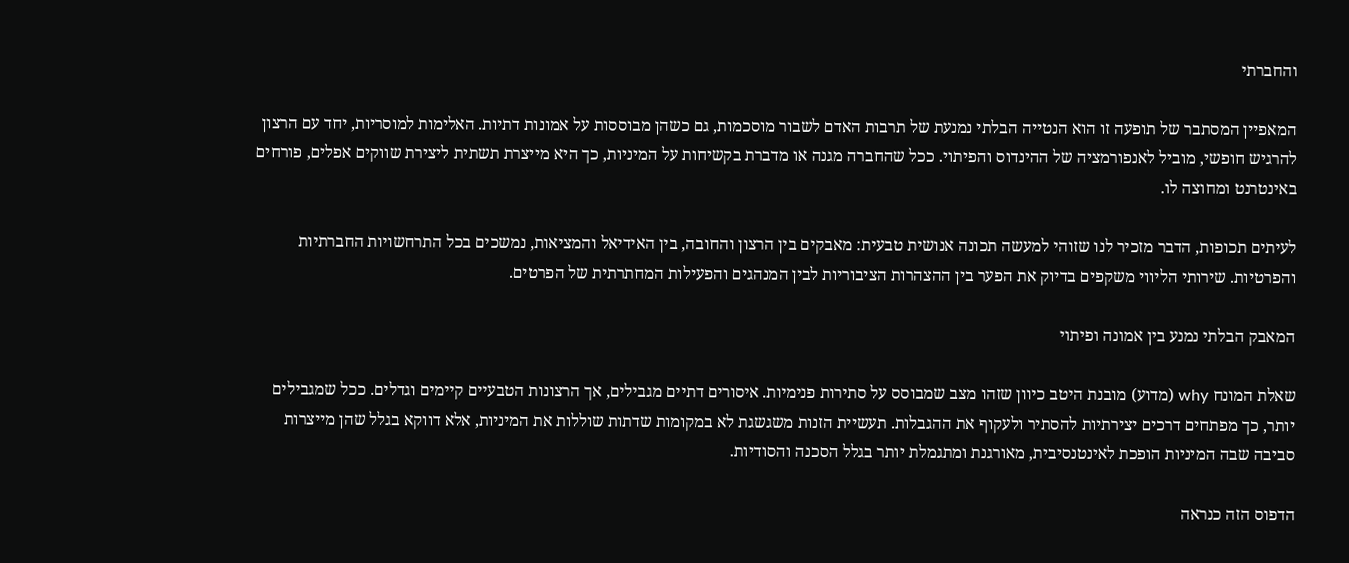והחברתי

המאפיין המסתבר של תופעה זו הוא הנטייה הבלתי נמנעת של תרבות האדם לשבור מוסכמות, גם כשהן מבוססות על אמונות דתיות. האלימות למוסריות, יחד עם הרצון להרגיש חופשי, מוביל לאנפורמציה של ההינדוס והפיתוי. ככל שהחברה מגנה או מדברת בקשיחות על המיניות, כך היא מייצרת תשתית ליצירת שווקים אפלים, פורחים באינטרנט ומחוצה לו.

לעיתים תכופות, הדבר מזכיר לנו שזוהי למעשה תכונה אנושית טבעית: מאבקים בין הרצון והחובה, בין האידיאל והמציאות, נמשכים בכל התרחשויות החברתיות והפרטיות. שירותי הליווי משקפים בדיוק את הפער בין ההצהרות הציבוריות לבין המנהגים והפעילות המחתרתית של הפרטים.

המאבק הבלתי נמנע בין אמונה ופיתוי

שאלת המונח why (מדוע) מובנת היטב כיוון שזהו מצב שמבוסס על סתירות פנימיות. איסורים דתיים מגבילים, אך הרצונות הטבעיים קיימים וגדלים. ככל שמגבילים יותר, כך מפתחים דרכים יצירתיות להסתיר ולעקוף את ההגבלות. תעשיית הזנות משגשגת לא במקומות שדתות שוללות את המיניות, אלא דווקא בגלל שהן מייצרות סביבה שבה המיניות הופכת לאינטנסיבית, מאורגנת ומתגמלת יותר בגלל הסכנה והסודיות.

הדפוס הזה כנראה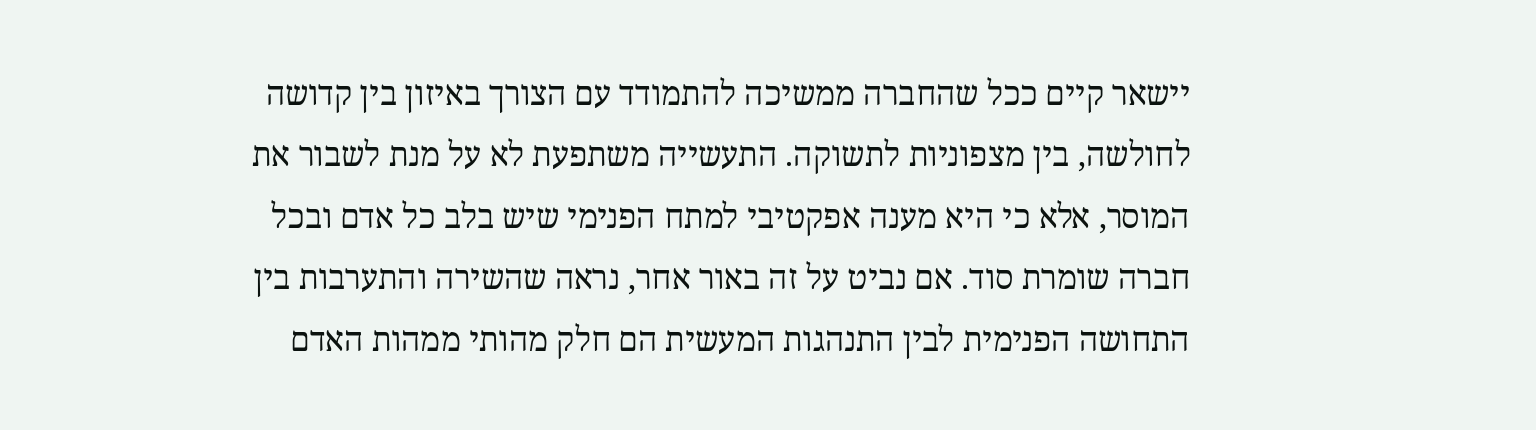יישאר קיים ככל שהחברה ממשיכה להתמודד עם הצורך באיזון בין קדושה לחולשה, בין מצפוניות לתשוקה. התעשייה משתפעת לא על מנת לשבור את המוסר, אלא כי היא מענה אפקטיבי למתח הפנימי שיש בלב כל אדם ובכל חברה שומרת סוד. אם נביט על זה באור אחר, נראה שהשירה והתערבות בין התחושה הפנימית לבין התנהגות המעשית הם חלק מהותי ממהות האדם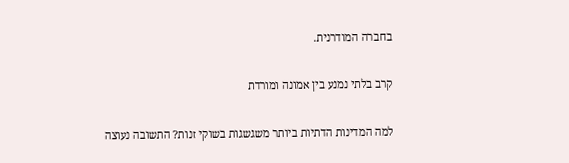בחברה המודרנית.

קרב בלתי נמנע בין אמונה ומורדת

למה המדינות הדתיות ביותר משגשגות בשוקי זנות? התשובה נעוצה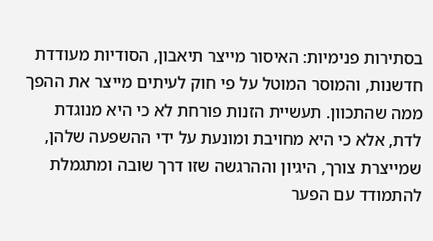בסתירות פנימיות: האיסור מייצר תיאבון, הסודיות מעודדת חדשנות, והמוסר המוטל על פי חוק לעיתים מייצר את ההפך ממה שהתכוון. תעשיית הזנות פורחת לא כי היא מנוגדת לדת, אלא כי היא מחויבת ומונעת על ידי ההשפעה שלהן, שמייצרת צורך, היגיון וההרגשה שזו דרך שובה ומתגמלת להתמודד עם הפער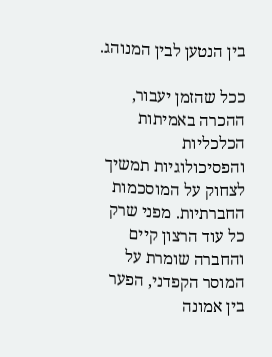בין הנטען לבין המנוהג.

ככל שהזמן יעבור, ההכרה באמיתות הכלכליות והפסיכולוגיות תמשיך לצחוק על המוסכמות החברתיות. מפני שרק כל עוד הרצון קיים והחברה שומרת על המוסר הקפדני, הפער בין אמונה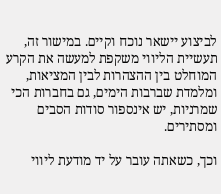לביצוע יישאר נוכח וקיים. במישור זה, תעשיית הליווי משקפת למעשה את הקרע המוחלט בין ההצהרות לבין המציאות, ומלמדת שברבות הימים, גם בחברות הכי שמרניות, יש אינספור סודות הסבים ומסתירים.

וכך, כשאתה עובר על יד מודעת ליווי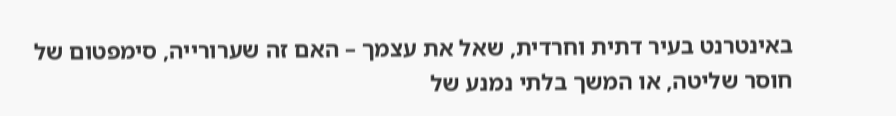באינטרנט בעיר דתית וחרדית, שאל את עצמך – האם זה שערורייה, סימפטום של חוסר שליטה, או המשך בלתי נמנע של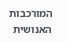המורכבות האנושית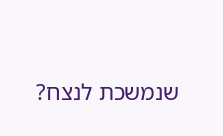שנמשכת לנצח?